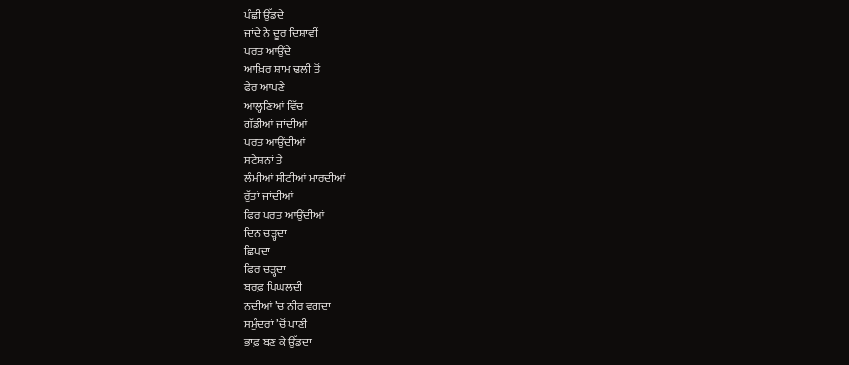ਪੰਛੀ ਉੱਡਦੇ
ਜਾਂਦੇ ਨੇ ਦੂਰ ਦਿਸ਼ਾਵੀਂ
ਪਰਤ ਆਉਂਦੇ
ਆਖ਼ਿਰ ਸ਼ਾਮ ਢਲੀ ਤੋਂ
ਫੇਰ ਆਪਣੇ
ਆਲ੍ਹਣਿਆਂ ਵਿੱਚ
ਗੱਡੀਆਂ ਜਾਂਦੀਆਂ
ਪਰਤ ਆਉਂਦੀਆਂ
ਸਟੇਸ਼ਨਾਂ ਤੇ
ਲੰਮੀਆਂ ਸੀਟੀਆਂ ਮਾਰਦੀਆਂ
ਰੁੱਤਾਂ ਜਾਂਦੀਆਂ
ਫਿਰ ਪਰਤ ਆਉਂਦੀਆਂ
ਦਿਨ ਚੜ੍ਹਦਾ
ਛਿਪਦਾ
ਫਿਰ ਚੜ੍ਹਦਾ
ਬਰਫ਼ ਪਿਘਲਦੀ
ਨਦੀਆਂ ’ਚ ਨੀਰ ਵਗਦਾ
ਸਮੁੰਦਰਾਂ ’ਚੋਂ ਪਾਣੀ
ਭਾਫ਼ ਬਣ ਕੇ ਉੱਡਦਾ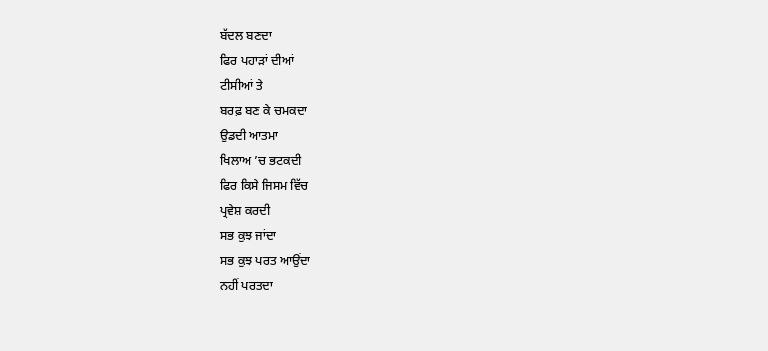ਬੱਦਲ ਬਣਦਾ
ਫਿਰ ਪਹਾੜਾਂ ਦੀਆਂ
ਟੀਸੀਆਂ ਤੇ
ਬਰਫ਼ ਬਣ ਕੇ ਚਮਕਦਾ
ਉਡਦੀ ਆਤਮਾ
ਖਿਲਾਅ ’ਚ ਭਟਕਦੀ
ਫਿਰ ਕਿਸੇ ਜਿਸਮ ਵਿੱਚ
ਪ੍ਰਵੇਸ਼ ਕਰਦੀ
ਸਭ ਕੁਝ ਜਾਂਦਾ
ਸਭ ਕੁਝ ਪਰਤ ਆਉਂਦਾ
ਨਹੀਂ ਪਰਤਦਾ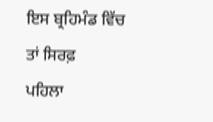ਇਸ ਬ੍ਰਹਿਮੰਡ ਵਿੱਚ
ਤਾਂ ਸਿਰਫ਼
ਪਹਿਲਾ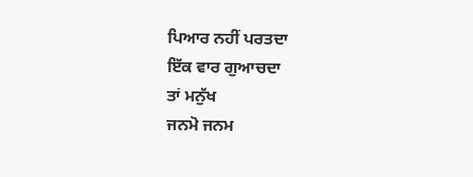ਪਿਆਰ ਨਹੀਂ ਪਰਤਦਾ
ਇੱਕ ਵਾਰ ਗੁਆਚਦਾ
ਤਾਂ ਮਨੁੱਖ
ਜਨਮੋ ਜਨਮ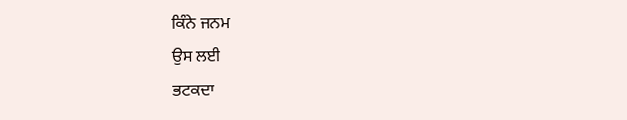ਕਿੰਨੇ ਜਨਮ
ਉਸ ਲਈ
ਭਟਕਦਾ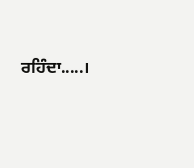ਰਹਿੰਦਾ.....।